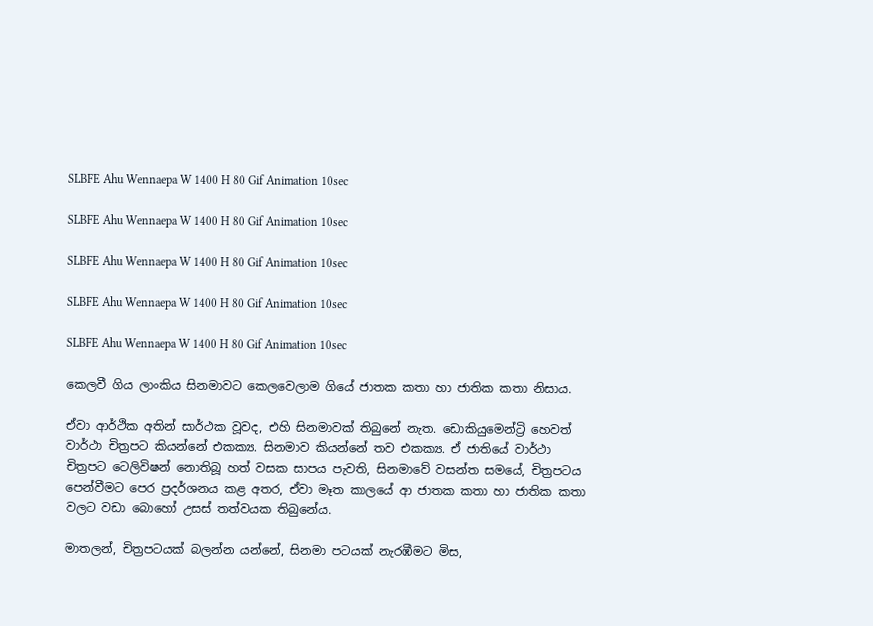SLBFE Ahu Wennaepa W 1400 H 80 Gif Animation 10sec

SLBFE Ahu Wennaepa W 1400 H 80 Gif Animation 10sec

SLBFE Ahu Wennaepa W 1400 H 80 Gif Animation 10sec

SLBFE Ahu Wennaepa W 1400 H 80 Gif Animation 10sec

SLBFE Ahu Wennaepa W 1400 H 80 Gif Animation 10sec

කෙලවී ගිය ලාංකිය සිනමාවට කෙලවෙලාම ගියේ ජාතක කතා හා ජාතික කතා නිසාය.

ඒවා ආර්ථික අතින් සාර්ථක වූවද, එහි සිනමාවක් තිබුනේ නැත. ඩොකියුමෙන්ට්‍රි හෙවත් වාර්ථා චිත්‍රපට කියන්නේ එකක්‍ය. සිනමාව කියන්නේ තව එකක්‍ය. ඒ ජාතියේ වාර්ථා චිත්‍රපට ටෙලිවිෂන් නොතිබූ හත් වසක සාපය පැවති, සිනමාවේ වසන්ත සමයේ, චිත්‍රපටය පෙන්වීමට පෙර ප්‍රදර්ශනය කළ අතර, ඒවා මෑත කාලයේ ආ ජාතක කතා හා ජාතික කතා වලට වඩා බොහෝ උසස් තත්වයක තිබුනේය.

මාතලන්, චිත්‍රපටයක් බලන්න යන්නේ, සිනමා පටයක් නැරඹීමට මිස,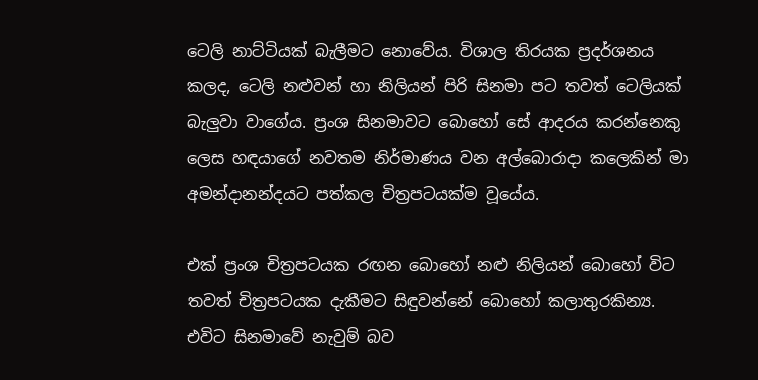ටෙලි නාට්ටියක් බැලීමට නොවේය. විශාල තිරයක ප්‍රදර්ශනය කලද, ටෙලි නළුවන් හා නිලියන් පිරි සිනමා පට තවත් ටෙලියක් බැලුවා වාගේය. ප්‍රංශ සිනමාවට බොහෝ සේ ආදරය කරන්නෙකු ලෙස හඳයාගේ නවතම නිර්මාණය වන අල්බොරාදා කලෙකින් මා අමන්දානන්දයට පත්කල චිත්‍රපටයක්ම වූයේය.

එක් ප්‍රංශ චිත්‍රපටයක රඟන බොහෝ නළු නිලියන් බොහෝ විට තවත් චිත්‍රපටයක දැකීමට සිඳුවන්නේ බොහෝ කලාතුරකින්‍ය. එවිට සිනමාවේ නැවුම් බව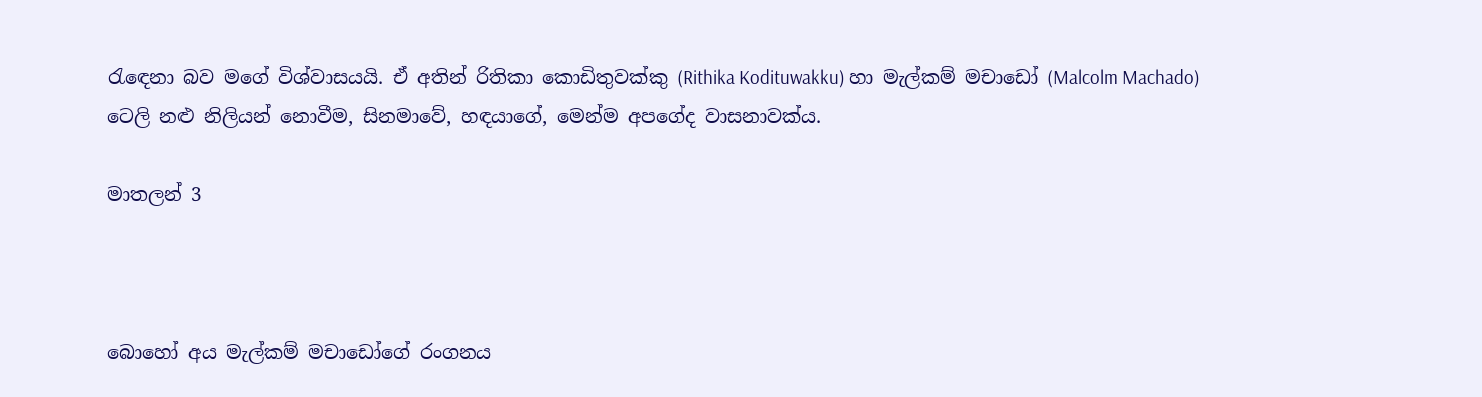රැඳෙනා බව මගේ විශ්වාසයයි. ඒ අතින් රිතිකා කොඩිතුවක්කු (Rithika Kodituwakku) හා මැල්කම් මචාඩෝ (Malcolm Machado) ටෙලි නළු නිලියන් නොවීම, සිනමාවේ, හඳයාගේ, මෙන්ම අපගේද වාසනාවක්ය.

මාතලන් 3



බොහෝ අය මැල්කම් මචාඩෝගේ රංගනය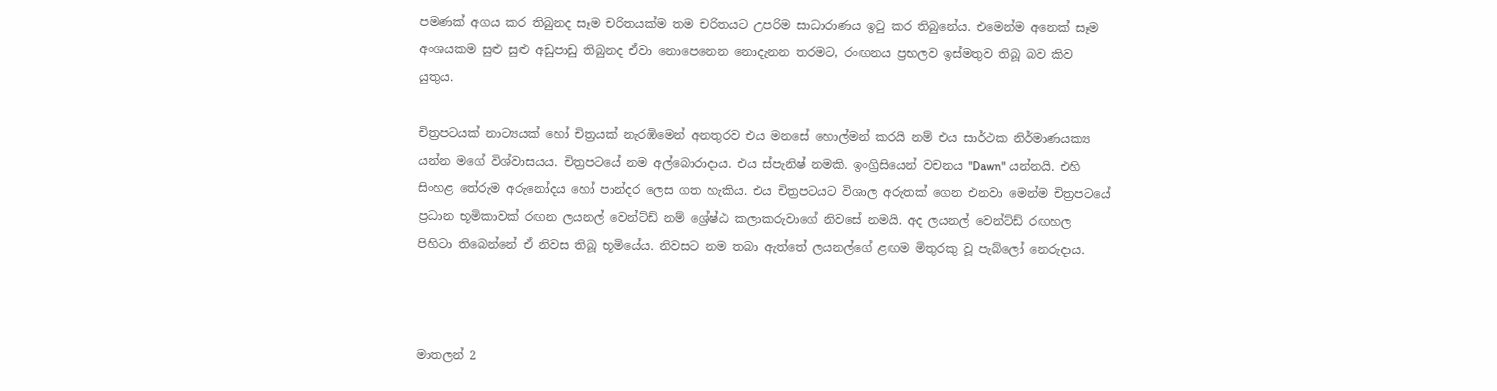පමණක් අගය කර තිබුනද සෑම චරිතයක්ම තම චරිතයට උපරිම සාධාරාණය ඉටු කර තිබුනේය. එමෙන්ම අනෙක් සෑම අංශයකම සුළු සුළු අඩුපාඩු තිබුනද ඒවා නොපෙනෙන නොදැනන තරමට, රංඟනය ප්‍රභලව ඉස්මතුව තිබූ බව කිව යුතුය.

චිත්‍රපටයක් නාට්‍යයක් හෝ චිත්‍රයක් නැරඹිමෙන් අනතුරව එය මනසේ හොල්මන් කරයි නම් එය සාර්ථක නිර්මාණයක්‍ය යන්න මගේ විශ්වාසයය. චිත්‍රපටයේ නම අල්බොරාදාය. එය ස්පැනිෂ් නමකි. ඉංග්‍රිසියෙන් වචනය "Dawn" යන්නයි. එහි සිංහළ තේරුම අරුනෝදය හෝ පාන්දර ලෙස ගත හැකිය. එය චිත්‍රපටයට විශාල අරුතක් ගෙන එනවා මෙන්ම චිත්‍රපටයේ ප්‍රධාන භූමිකාවක් රඟන ලයනල් වෙන්ට්ඩ් නම් ශ්‍රේෂ්ඨ කලාකරුවාගේ නිවසේ නමයි. අද ලයනල් වෙන්ට්ඩ් රඟහල පිහිටා තිබෙන්නේ ඒ නිවස තිබූ භූමියේය. නිවසට නම තබා ඇත්තේ ලයනල්ගේ ළඟම මිතුරකු වූ පැබ්ලෝ නෙරුදාය.



මාතලන් 2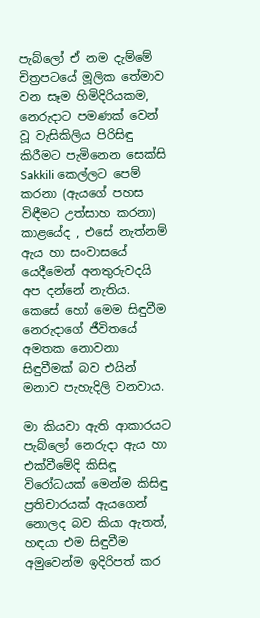පැබ්ලෝ ඒ නම දැම්මේ චිත්‍රපටයේ මූලික තේමාව වන සෑම හිමිදිරියකම, නෙරුදාට පමණක් වෙන් වූ වැසිකිලිය පිරිසිඳු කිරීමට පැමිනෙන සෙක්සි Sakkili කෙල්ලට පෙම් කරනා (ඇයගේ පහස විඳීමට උත්සාහ කරනා) කාළයේද , එසේ නැත්නම් ඇය හා සංවාසයේ යෙදීමෙන් අනතුරුවදයි අප දන්නේ නැතිය. කෙසේ හෝ මෙම සිඳුවීම නෙරුදාගේ ජීවිතයේ අමතක නොවනා සිඳුවීමක් බව එයින් මනාව පැහැදිලි වනවාය.

මා කියවා ඇති ආකාරයට පැබ්ලෝ නෙරුදා ඇය හා එක්වීමේදි කිසිඳූ විරෝධයක් මෙන්ම කිසිඳු ප්‍රතිචාරයක් ඇයගෙන් නොලද බව කියා ඇතත්, හඳයා එම සිඳුවීම අමුවෙන්ම ඉදිරිපත් කර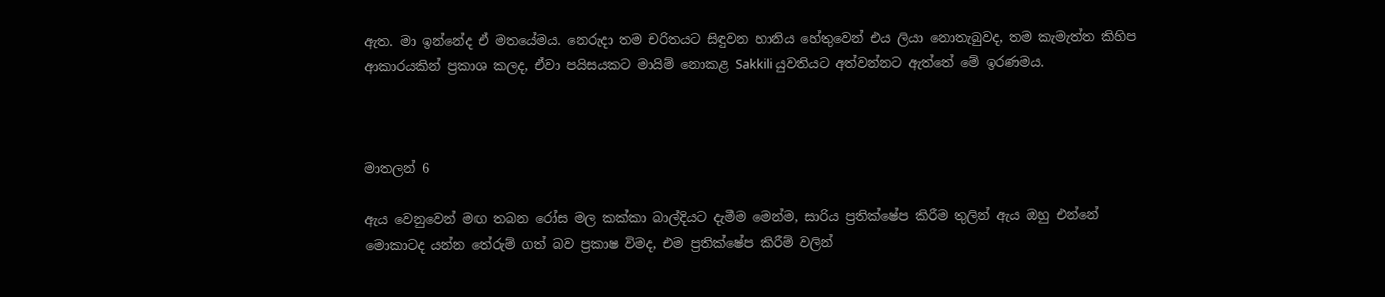ඇත. මා ඉන්නේද ඒ මතයේමය. නෙරුදා තම චරිතයට සිඳුවන හානිය හේතුවෙන් එය ලියා නොතැබුවද, තම කැමැත්ත කිහිප ආකාරයකින් ප්‍රකාශ කලද, ඒවා පයිසයකට මායිම් නොකළ Sakkili යුවතියට අත්වන්නට ඇත්තේ මේ ඉරණමය.



මාතලන් 6

ඇය වෙනුවෙන් මඟ තබන රෝස මල කක්කා බාල්දියට දැමීම මෙන්ම, සාරිය ප්‍රතික්ෂේප කිරීම තුලින් ඇය ඔහු එන්නේ මොකාටද යන්න තේරුම් ගත් බව ප්‍රකාෂ විමද, එම ප්‍රතික්ෂේප කිරීම් වලින්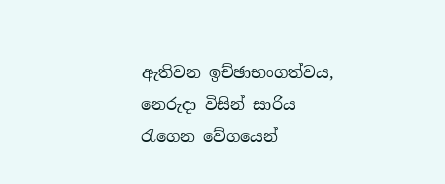ඇතිවන ඉච්ඡාභංගත්වය, නෙරුදා විසින් සාරිය රැගෙන වේගයෙන්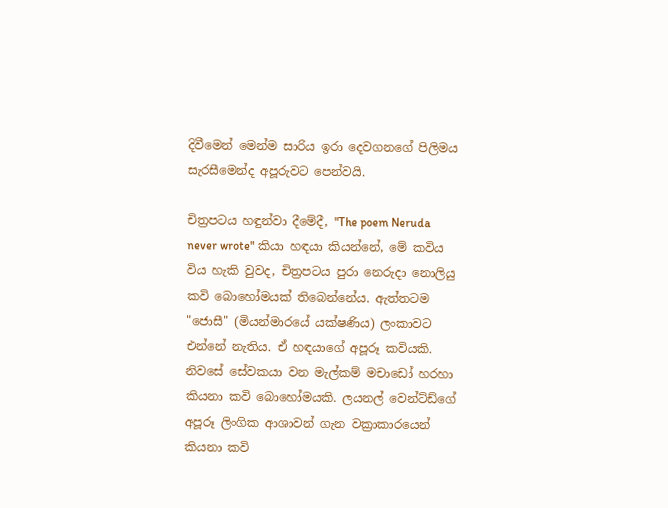දිවීමෙන් මෙන්ම සාරිය ඉරා දෙවගනගේ පිලිමය සැරසීමෙන්ද අපූරුවට පෙන්වයි.

චිත්‍රපටය හඳුන්වා දීමේදී, "The poem Neruda never wrote" කියා හඳයා කියන්නේ, මේ කවිය විය හැකි වුවද, චිත්‍රපටය පුරා නෙරුදා නොලියු කවි බොහෝමයක් තිබෙන්නේය. ඇත්තටම "ජොසී" (මියන්මාරයේ යක්ෂණිය) ලංකාවට එන්නේ නැතිය. ඒ හඳයාගේ අපූරූ කවියකි. නිවසේ සේවකයා වන මැල්කම් මචාඩෝ හරහා කියනා කවි බොහෝමයකි. ලයනල් වෙන්ට්ඩ්ගේ අපූරූ ලිංගික ආශාවන් ගැන වක්‍රාකාරයෙන් කියනා කවි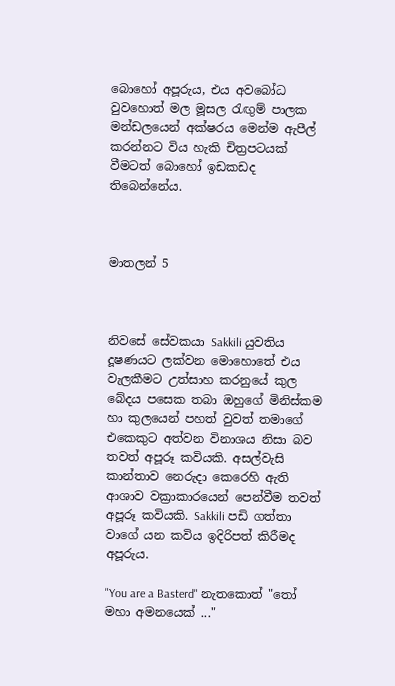බොහෝ අපූරුය, එය අවබෝධ වුවහොත් මල මූසල රැඟුම් පාලක මන්ඩලයෙන් අක්ෂරය මෙන්ම ඇපීල් කරන්නට විය හැකි චිත්‍රපටයක් වීමටත් බොහෝ ඉඩකඩද තිබෙන්නේය.



මාතලන් 5



නිවසේ සේවකයා Sakkili යුවතිය දූෂණයට ලක්වන මොහොතේ එය වැලකීමට උත්සාහ කරනුයේ කුල බේදය පසෙක තබා ඔහුගේ මිනිස්කම හා කුලයෙන් පහත් වුවත් තමාගේ එකෙකුට අත්වන විනාශය නිසා බව තවත් අපූරූ කවියකි. අසල්වැසි කාන්තාව නෙරුදා කෙරෙහි ඇති ආශාව වක්‍රාකාරයෙන් පෙන්වීම තවත් අපූරූ කවියකි. Sakkili පඩි ගත්තා වාගේ යන කවිය ඉදිරිපත් කිරීමද අපූරුය.

"You are a Basterd" නැතකොත් "තෝ මහා අමනයෙක් ..."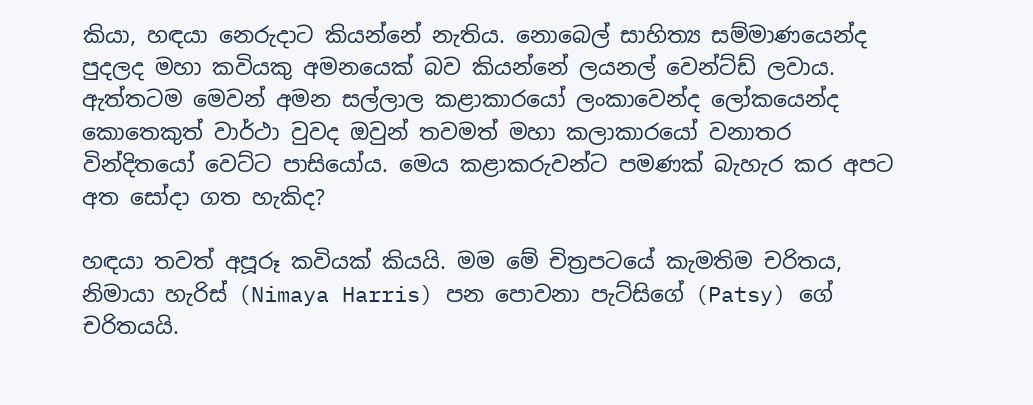කියා, හඳයා නෙරුදාට කියන්නේ නැතිය. නොබෙල් සාහිත්‍ය සම්මාණයෙන්ද පුදලද මහා කවියකු අමනයෙක් බව කියන්නේ ලයනල් වෙන්ට්ඩ් ලවාය. ඇත්තටම මෙවන් අමන සල්ලාල කළාකාරයෝ ලංකාවෙන්ද ලෝකයෙන්ද කොතෙකුත් වාර්ථා වුවද ඔවුන් තවමත් මහා කලාකාරයෝ වනාතර වින්දිතයෝ වෙට්ට පාසියෝය. මෙය කළාකරුවන්ට පමණක් බැහැර කර අපට අත සෝදා ගත හැකිද?

හඳයා තවත් අපූරූ කවියක් කියයි. මම මේ චිත්‍රපටයේ කැමතිම චරිතය, නිමායා හැරිස් (Nimaya Harris) පන පොවනා පැට්සිගේ (Patsy) ගේ චරිතයයි.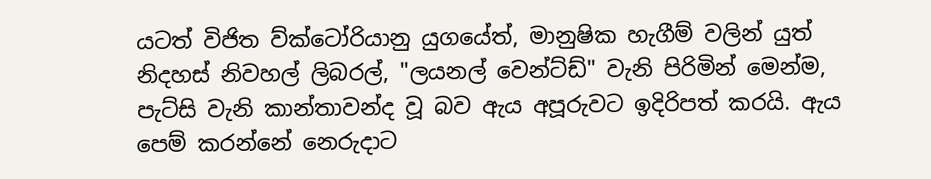යටත් විජිත ව්ක්ටෝරියානු යුගයේත්, මානුෂික හැගීම් වලින් යුත් නිදහස් නිවහල් ලිබරල්, "ලයනල් වෙන්ට්ඩ්" වැනි පිරිමින් මෙන්ම, පැට්සි වැනි කාන්තාවන්ද වූ බව ඇය අපූරුවට ඉදිරිපත් කරයි. ඇය පෙම් කරන්නේ නෙරුදාට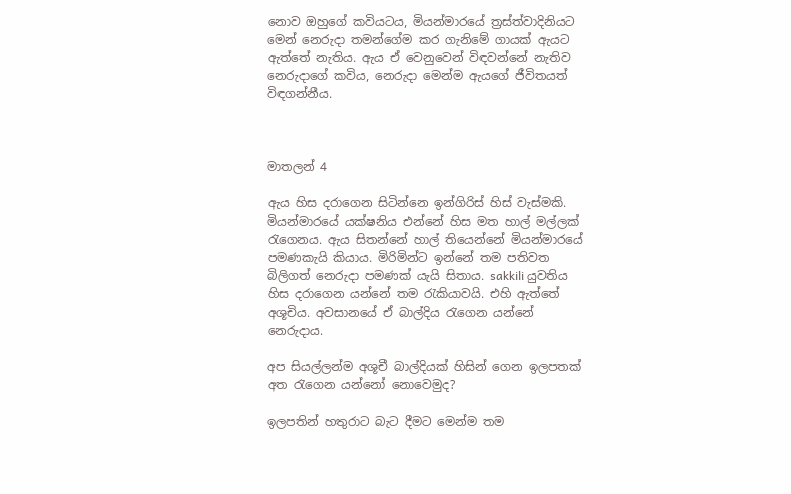නොව ඔහුගේ කවියටය, මියන්මාරයේ ත්‍රස්ත්වාදිනියට මෙන් නෙරුදා තමන්ගේම කර ගැනිමේ ගායක් ඇයට ඇත්තේ නැතිය. ඇය ඒ වෙනුවෙන් විඳවන්නේ නැතිව නෙරුදාගේ කවිය, නෙරුදා මෙන්ම ඇයගේ ජීවිතයත් විඳගන්නීය.



මාතලන් 4

ඇය හිස දරාගෙන සිටින්නෙ ඉන්ගිරිස් හිස් වැස්මකි. මියන්මාරයේ යක්ෂනිය එන්නේ හිස මත හාල් මල්ලක් රැගෙනය. ඇය සිතන්නේ හාල් තියෙන්නේ මියන්මාරයේ පමණකැයි කියාය. මිරිමින්ට ඉන්නේ තම පතිවත බිලිගත් නෙරුදා පමණක් යැයි සිතාය. sakkili යුවතිය හිස දරාගෙන යන්නේ තම රැකියාවයි. එහි ඇත්තේ අශූචිය. අවසානයේ ඒ බාල්දිය රැගෙන යන්නේ නෙරුදාය.

අප සියල්ලන්ම අශූචී බාල්දියක් හිසින් ගෙන ඉලපතක් අත රැගෙන යන්නෝ නොවෙමුද?

ඉලපතින් හතුරාට බැට දීමට මෙන්ම තම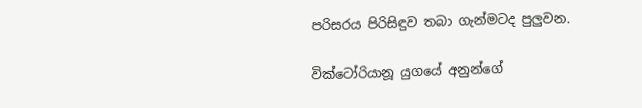පරිසරය පිරිසිඳුව තබා ගැන්මටද පුලුවන.

වික්ටෝරියානූ යුගයේ අනුන්ගේ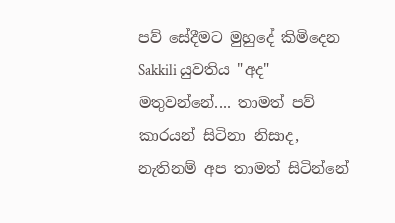පව් සේදීමට මුහුදේ කිමිදෙන Sakkili යුවතිය "අද" මතුවන්නේ.... තාමත් පව් කාරයන් සිටිනා නිසාද, නැතිනම් අප තාමත් සිටින්නේ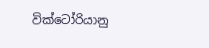වික්ටෝරියානු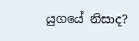යුගයේ නිසාද?